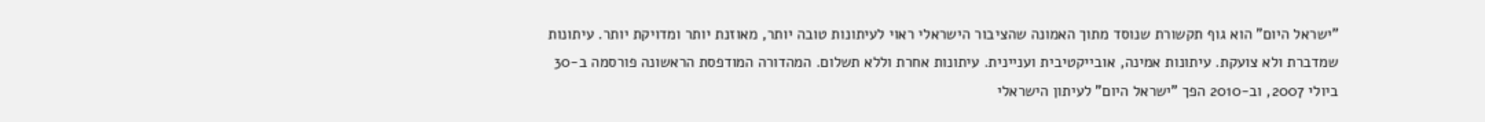"ישראל היום" הוא גוף תקשורת שנוסד מתוך האמונה שהציבור הישראלי ראוי לעיתונות טובה יותר, מאוזנת יותר ומדויקת יותר. עיתונות שמדברת ולא צועקת. עיתונות אמינה, אובייקטיבית ועניינית. עיתונות אחרת וללא תשלום. המהדורה המודפסת הראשונה פורסמה ב-30 ביולי 2007, וב-2010 הפך "ישראל היום" לעיתון הישראלי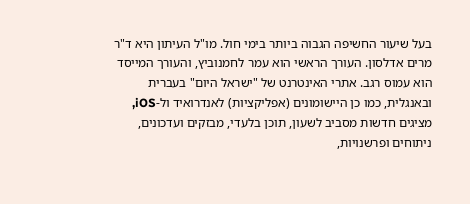בעל שיעור החשיפה הגבוה ביותר בימי חול. מו"ל העיתון היא ד"ר מרים אדלסון. העורך הראשי הוא עמר לחמנוביץ, והעורך המייסד הוא עמוס רגב. אתרי האינטרנט של "ישראל היום" בעברית ובאנגלית, כמו כן היישומונים (אפליקציות) לאנדרואיד ול-iOS, מציגים חדשות מסביב לשעון, תוכן בלעדי, מבזקים ועדכונים, ניתוחים ופרשנויות,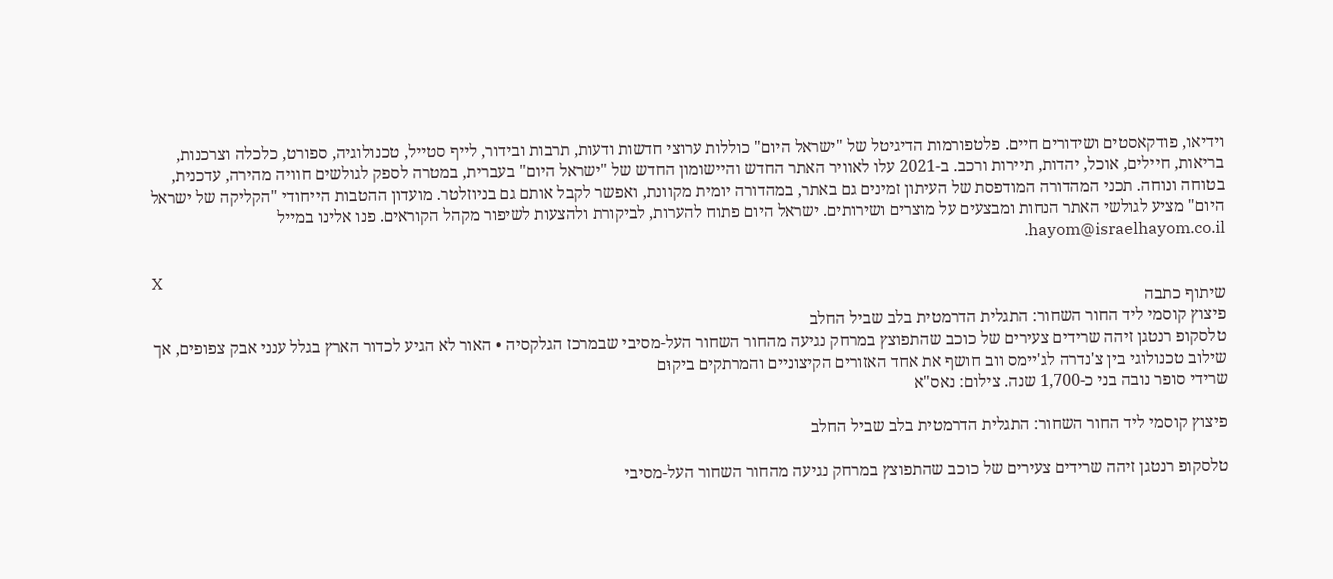וידיאו, פודקאסטים ושידורים חיים. פלטפורמות הדיגיטל של "ישראל היום" כוללות ערוצי חדשות ודעות, תרבות ובידור, לייף סטייל, טכנולוגיה, ספורט, כלכלה וצרכנות, בריאות, חיילים, אוכל, יהדות, תיירות ורכב. ב-2021 עלו לאוויר האתר החדש והיישומון החדש של "ישראל היום" בעברית, במטרה לספק לגולשים חוויה מהירה, עדכנית, בטוחה ונוחה. תכני המהדורה המודפסת של העיתון זמינים גם באתר, במהדורה יומית מקוונת, ואפשר לקבל אותם גם בניוזלטר. מועדון ההטבות הייחודי "הקליקה של ישראל היום" מציע לגולשי האתר הנחות ומבצעים על מוצרים ושירותים. ישראל היום פתוח להערות, לביקורת ולהצעות לשיפור מקהל הקוראים. פנו אלינו במייל hayom@israelhayom.co.il.

X
שיתוף כתבה
פיצוץ קוסמי ליד החור השחור: התגלית הדרמטית בלב שביל החלב
טלסקופ רנטגן זיהה שרידים צעירים של כוכב שהתפוצץ במרחק נגיעה מהחור השחור העל-מסיבי שבמרכז הגלקסיה • האור לא הגיע לכדור הארץ בגלל ענני אבק צפופים, אך שילוב טכנולוגי בין צ'נדרה לג'יימס ווב חושף את אחד האזורים הקיצוניים והמרתקים ביקוּם
שרידי סופר נובה בני כ-1,700 שנה. צילום: נאס"א

פיצוץ קוסמי ליד החור השחור: התגלית הדרמטית בלב שביל החלב

טלסקופ רנטגן זיהה שרידים צעירים של כוכב שהתפוצץ במרחק נגיעה מהחור השחור העל-מסיבי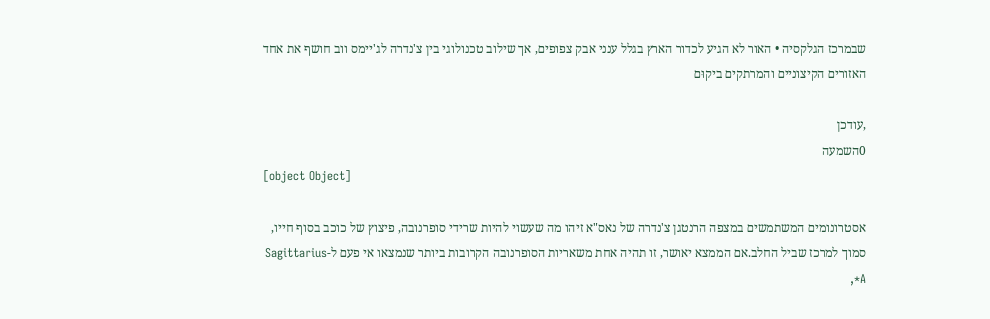שבמרכז הגלקסיה • האור לא הגיע לכדור הארץ בגלל ענני אבק צפופים, אך שילוב טכנולוגי בין צ'נדרה לג'יימס ווב חושף את אחד האזורים הקיצוניים והמרתקים ביקוּם

,עודכן
0השמעה
[object Object]

אסטרונומים המשתמשים במצפה הרנטגן צ'נדרה של נאס"א זיהו מה שעשוי להיות שרידי סופרנובה, פיצוץ של כוכב בסוף חייו, סמוך למרכז שביל החלב.אם הממצא יאושר, זו תהיה אחת משאריות הסופרנובה הקרובות ביותר שנמצאו אי פעם ל-Sagittarius A*,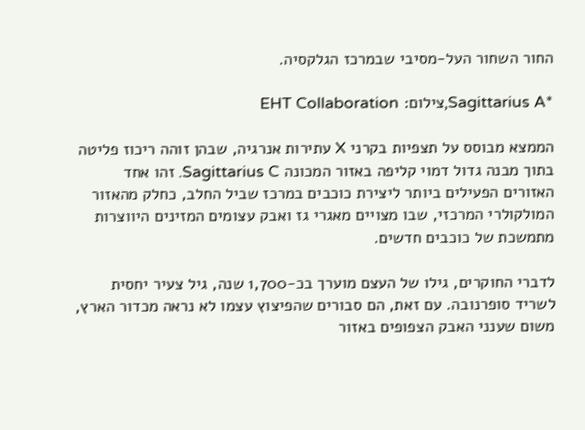החור השחור העל-מסיבי שבמרכז הגלקסיה.

*Sagittarius A,צילום: EHT Collaboration

הממצא מבוסס על תצפיות בקרני X עתירות אנרגיה, שבהן זוהה ריכוז פליטה בתוך מבנה גדול דמוי קליפה באזור המכונה Sagittarius C. זהו אחד האזורים הפעילים ביותר ליצירת כוכבים במרכז שביל החלב, כחלק מהאזור המולקולרי המרכזי, שבו מצויים מאגרי גז ואבק עצומים המזינים היווצרות מתמשכת של כוכבים חדשים.

לדברי החוקרים, גילו של העצם מוערך בכ-1,700 שנה, גיל צעיר יחסית לשריד סופרנובה. עם זאת, הם סבורים שהפיצוץ עצמו לא נראה מכדור הארץ, משום שענני האבק הצפופים באזור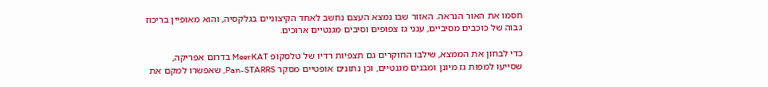חסמו את האור הנראה. האזור שבו נמצא העצם נחשב לאחד הקיצוניים בגלקסיה, והוא מאופיין בריכוז גבוה של כוכבים מסיביים, ענני גז צפופים וסיבים מגנטיים ארוכים.

כדי לבחון את הממצא, שילבו החוקרים גם תצפיות רדיו של טלסקופ MeerKAT בדרום אפריקה, שסייעו למפות גז מיונן ומבנים מגנטיים, וכן נתונים אופטיים מסקר Pan-STARRS, שאפשרו למקם את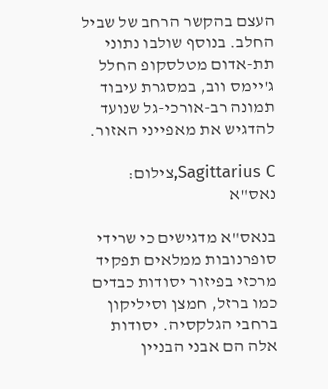העצם בהקשר הרחב של שביל החלב. בנוסף שולבו נתוני תת-אדום מטלסקופ החלל ג'יימס ווב, במסגרת עיבוד תמונה רב-אורכי-גל שנועד להדגיש את מאפייני האזור.

Sagittarius C,צילום: נאס"א

בנאס"א מדגישים כי שרידי סופרנובות ממלאים תפקיד מרכזי בפיזור יסודות כבדים כמו ברזל, חמצן וסיליקון ברחבי הגלקסיה. יסודות אלה הם אבני הבניין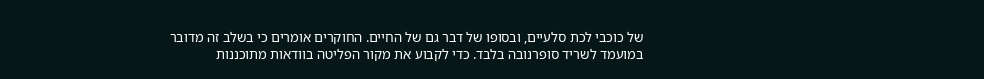של כוכבי לכת סלעיים, ובסופו של דבר גם של החיים. החוקרים אומרים כי בשלב זה מדובר במועמד לשריד סופרנובה בלבד. כדי לקבוע את מקור הפליטה בוודאות מתוכננות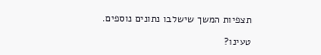תצפיות המשך שישלבו נתונים נוספים.

טעינו?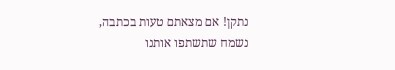נתקן! אם מצאתם טעות בכתבה, נשמח שתשתפו אותנו